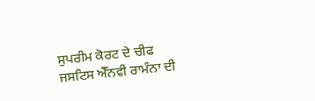ਸੁਪਰੀਮ ਕੋਰਟ ਦੇ ਚੀਫ ਜਸਟਿਸ ਐੱਨਵੀ ਰਾਮੰਨਾ ਦੀ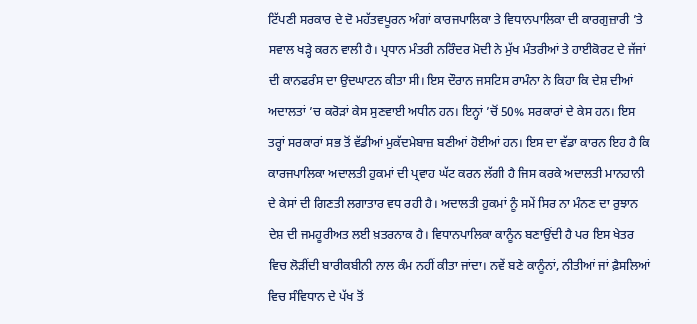ਟਿੱਪਣੀ ਸਰਕਾਰ ਦੇ ਦੋ ਮਹੱਤਵਪੂਰਨ ਅੰਗਾਂ ਕਾਰਜਪਾਲਿਕਾ ਤੇ ਵਿਧਾਨਪਾਲਿਕਾ ਦੀ ਕਾਰਗੁਜ਼ਾਰੀ ’ਤੇ ਸਵਾਲ ਖੜ੍ਹੇ ਕਰਨ ਵਾਲੀ ਹੈ। ਪ੍ਰਧਾਨ ਮੰਤਰੀ ਨਰਿੰਦਰ ਮੋਦੀ ਨੇ ਮੁੱਖ ਮੰਤਰੀਆਂ ਤੇ ਹਾਈਕੋਰਟ ਦੇ ਜੱਜਾਂ ਦੀ ਕਾਨਫਰੰਸ ਦਾ ਉਦਘਾਟਨ ਕੀਤਾ ਸੀ। ਇਸ ਦੌਰਾਨ ਜਸਟਿਸ ਰਾਮੰਨਾ ਨੇ ਕਿਹਾ ਕਿ ਦੇਸ਼ ਦੀਆਂ ਅਦਾਲਤਾਂ ’ਚ ਕਰੋੜਾਂ ਕੇਸ ਸੁਣਵਾਈ ਅਧੀਨ ਹਨ। ਇਨ੍ਹਾਂ ’ਚੋਂ 50% ਸਰਕਾਰਾਂ ਦੇ ਕੇਸ ਹਨ। ਇਸ ਤਰ੍ਹਾਂ ਸਰਕਾਰਾਂ ਸਭ ਤੋਂ ਵੱਡੀਆਂ ਮੁਕੱਦਮੇਬਾਜ਼ ਬਣੀਆਂ ਹੋਈਆਂ ਹਨ। ਇਸ ਦਾ ਵੱਡਾ ਕਾਰਨ ਇਹ ਹੈ ਕਿ ਕਾਰਜਪਾਲਿਕਾ ਅਦਾਲਤੀ ਹੁਕਮਾਂ ਦੀ ਪ੍ਰਵਾਹ ਘੱਟ ਕਰਨ ਲੱਗੀ ਹੈ ਜਿਸ ਕਰਕੇ ਅਦਾਲਤੀ ਮਾਨਹਾਨੀ ਦੇ ਕੇਸਾਂ ਦੀ ਗਿਣਤੀ ਲਗਾਤਾਰ ਵਧ ਰਹੀ ਹੈ। ਅਦਾਲਤੀ ਹੁਕਮਾਂ ਨੂੰ ਸਮੇਂ ਸਿਰ ਨਾ ਮੰਨਣ ਦਾ ਰੁਝਾਨ ਦੇਸ਼ ਦੀ ਜਮਹੂਰੀਅਤ ਲਈ ਖ਼ਤਰਨਾਕ ਹੈ। ਵਿਧਾਨਪਾਲਿਕਾ ਕਾਨੂੰਨ ਬਣਾਉਂਦੀ ਹੈ ਪਰ ਇਸ ਖੇਤਰ ਵਿਚ ਲੋੜੀਂਦੀ ਬਾਰੀਕਬੀਨੀ ਨਾਲ ਕੰਮ ਨਹੀਂ ਕੀਤਾ ਜਾਂਦਾ। ਨਵੇਂ ਬਣੇ ਕਾਨੂੰਨਾਂ, ਨੀਤੀਆਂ ਜਾਂ ਫ਼ੈਸਲਿਆਂ ਵਿਚ ਸੰਵਿਧਾਨ ਦੇ ਪੱਖ ਤੋਂ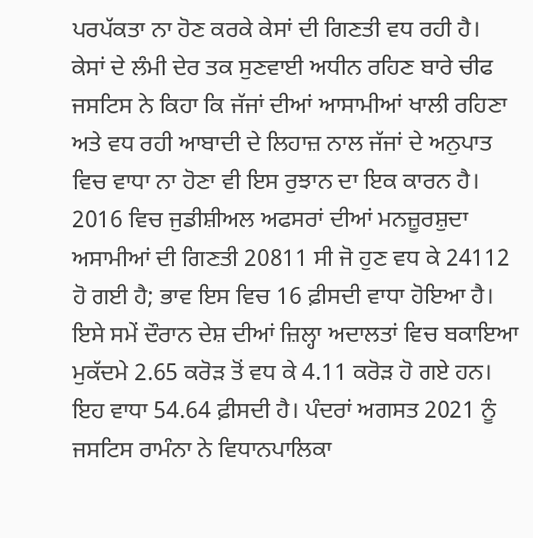ਪਰਪੱਕਤਾ ਨਾ ਹੋਣ ਕਰਕੇ ਕੇਸਾਂ ਦੀ ਗਿਣਤੀ ਵਧ ਰਹੀ ਹੈ।
ਕੇਸਾਂ ਦੇ ਲੰਮੀ ਦੇਰ ਤਕ ਸੁਣਵਾਈ ਅਧੀਨ ਰਹਿਣ ਬਾਰੇ ਚੀਫ ਜਸਟਿਸ ਨੇ ਕਿਹਾ ਕਿ ਜੱਜਾਂ ਦੀਆਂ ਆਸਾਮੀਆਂ ਖਾਲੀ ਰਹਿਣਾ ਅਤੇ ਵਧ ਰਹੀ ਆਬਾਦੀ ਦੇ ਲਿਹਾਜ਼ ਨਾਲ ਜੱਜਾਂ ਦੇ ਅਨੁਪਾਤ ਵਿਚ ਵਾਧਾ ਨਾ ਹੋਣਾ ਵੀ ਇਸ ਰੁਝਾਨ ਦਾ ਇਕ ਕਾਰਨ ਹੈ। 2016 ਵਿਚ ਜੁਡੀਸ਼ੀਅਲ ਅਫਸਰਾਂ ਦੀਆਂ ਮਨਜ਼ੂਰਸ਼ੁਦਾ ਅਸਾਮੀਆਂ ਦੀ ਗਿਣਤੀ 20811 ਸੀ ਜੋ ਹੁਣ ਵਧ ਕੇ 24112 ਹੋ ਗਈ ਹੈ; ਭਾਵ ਇਸ ਵਿਚ 16 ਫ਼ੀਸਦੀ ਵਾਧਾ ਹੋਇਆ ਹੈ। ਇਸੇ ਸਮੇਂ ਦੌਰਾਨ ਦੇਸ਼ ਦੀਆਂ ਜ਼ਿਲ੍ਹਾ ਅਦਾਲਤਾਂ ਵਿਚ ਬਕਾਇਆ ਮੁਕੱਦਮੇ 2.65 ਕਰੋੜ ਤੋਂ ਵਧ ਕੇ 4.11 ਕਰੋੜ ਹੋ ਗਏ ਹਨ। ਇਹ ਵਾਧਾ 54.64 ਫ਼ੀਸਦੀ ਹੈ। ਪੰਦਰਾਂ ਅਗਸਤ 2021 ਨੂੰ ਜਸਟਿਸ ਰਾਮੰਨਾ ਨੇ ਵਿਧਾਨਪਾਲਿਕਾ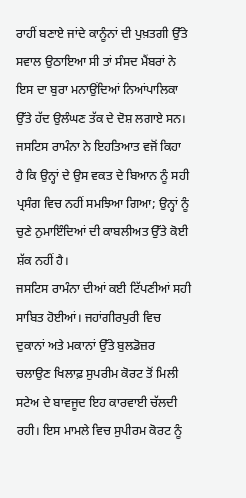ਰਾਹੀਂ ਬਣਾਏ ਜਾਂਦੇ ਕਾਨੂੰਨਾਂ ਦੀ ਪੁਖ਼ਤਗੀ ਉੱਤੇ ਸਵਾਲ ਉਠਾਇਆ ਸੀ ਤਾਂ ਸੰਸਦ ਮੈਂਬਰਾਂ ਨੇ ਇਸ ਦਾ ਬੁਰਾ ਮਨਾਉਂਦਿਆਂ ਨਿਆਂਪਾਲਿਕਾ ਉੱਤੇ ਹੱਦ ਉਲੰਘਣ ਤੱਕ ਦੇ ਦੋਸ਼ ਲਗਾਏ ਸਨ। ਜਸਟਿਸ ਰਾਮੰਨਾ ਨੇ ਇਹਤਿਆਤ ਵਜੋਂ ਕਿਹਾ ਹੈ ਕਿ ਉਨ੍ਹਾਂ ਦੇ ਉਸ ਵਕਤ ਦੇ ਬਿਆਨ ਨੂੰ ਸਹੀ ਪ੍ਰਸੰਗ ਵਿਚ ਨਹੀਂ ਸਮਝਿਆ ਗਿਆ; ਉਨ੍ਹਾਂ ਨੂੰ ਚੁਣੇ ਨੁਮਾਇੰਦਿਆਂ ਦੀ ਕਾਬਲੀਅਤ ਉੱਤੇ ਕੋਈ ਸ਼ੱਕ ਨਹੀਂ ਹੈ।
ਜਸਟਿਸ ਰਾਮੰਨਾ ਦੀਆਂ ਕਈ ਟਿੱਪਣੀਆਂ ਸਹੀ ਸਾਬਿਤ ਹੋਈਆਂ। ਜਹਾਂਗੀਰਪੁਰੀ ਵਿਚ ਦੁਕਾਨਾਂ ਅਤੇ ਮਕਾਨਾਂ ਉੱਤੇ ਬੁਲਡੋਜ਼ਰ ਚਲਾਉਣ ਖਿਲਾਫ਼ ਸੁਪਰੀਮ ਕੋਰਟ ਤੋਂ ਮਿਲੀ ਸਟੇਅ ਦੇ ਬਾਵਜੂਦ ਇਹ ਕਾਰਵਾਈ ਚੱਲਦੀ ਰਹੀ। ਇਸ ਮਾਮਲੇ ਵਿਚ ਸੁਪੀਰਮ ਕੋਰਟ ਨੂੰ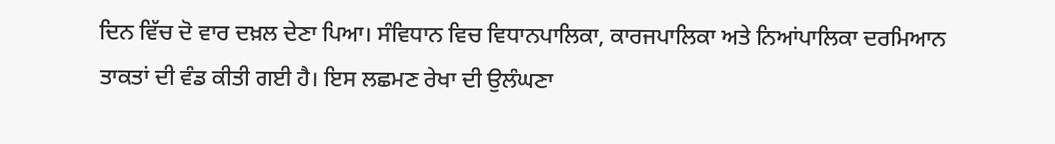ਦਿਨ ਵਿੱਚ ਦੋ ਵਾਰ ਦਖ਼ਲ ਦੇਣਾ ਪਿਆ। ਸੰਵਿਧਾਨ ਵਿਚ ਵਿਧਾਨਪਾਲਿਕਾ, ਕਾਰਜਪਾਲਿਕਾ ਅਤੇ ਨਿਆਂਪਾਲਿਕਾ ਦਰਮਿਆਨ ਤਾਕਤਾਂ ਦੀ ਵੰਡ ਕੀਤੀ ਗਈ ਹੈ। ਇਸ ਲਛਮਣ ਰੇਖਾ ਦੀ ਉਲੰਘਣਾ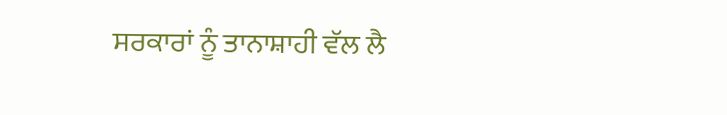ਸਰਕਾਰਾਂ ਨੂੰ ਤਾਨਾਸ਼ਾਹੀ ਵੱਲ ਲੈ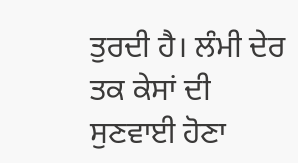ਤੁਰਦੀ ਹੈ। ਲੰਮੀ ਦੇਰ ਤਕ ਕੇਸਾਂ ਦੀ ਸੁਣਵਾਈ ਹੋਣਾ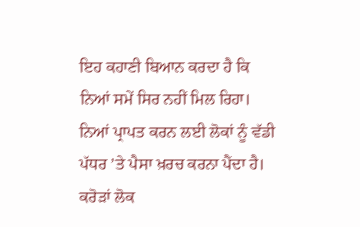ਇਹ ਕਹਾਣੀ ਬਿਆਨ ਕਰਦਾ ਹੈ ਕਿ ਨਿਆਂ ਸਮੇਂ ਸਿਰ ਨਹੀਂ ਮਿਲ ਰਿਹਾ। ਨਿਆਂ ਪ੍ਰਾਪਤ ਕਰਨ ਲਈ ਲੋਕਾਂ ਨੂੰ ਵੱਡੀ ਪੱਧਰ ’ਤੇ ਪੈਸਾ ਖ਼ਰਚ ਕਰਨਾ ਪੈਂਦਾ ਹੈ। ਕਰੋੜਾਂ ਲੋਕ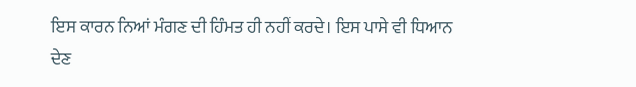ਇਸ ਕਾਰਨ ਨਿਆਂ ਮੰਗਣ ਦੀ ਹਿੰਮਤ ਹੀ ਨਹੀਂ ਕਰਦੇ। ਇਸ ਪਾਸੇ ਵੀ ਧਿਆਨ ਦੇਣ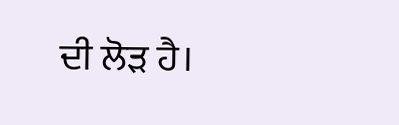ਦੀ ਲੋੜ ਹੈ।